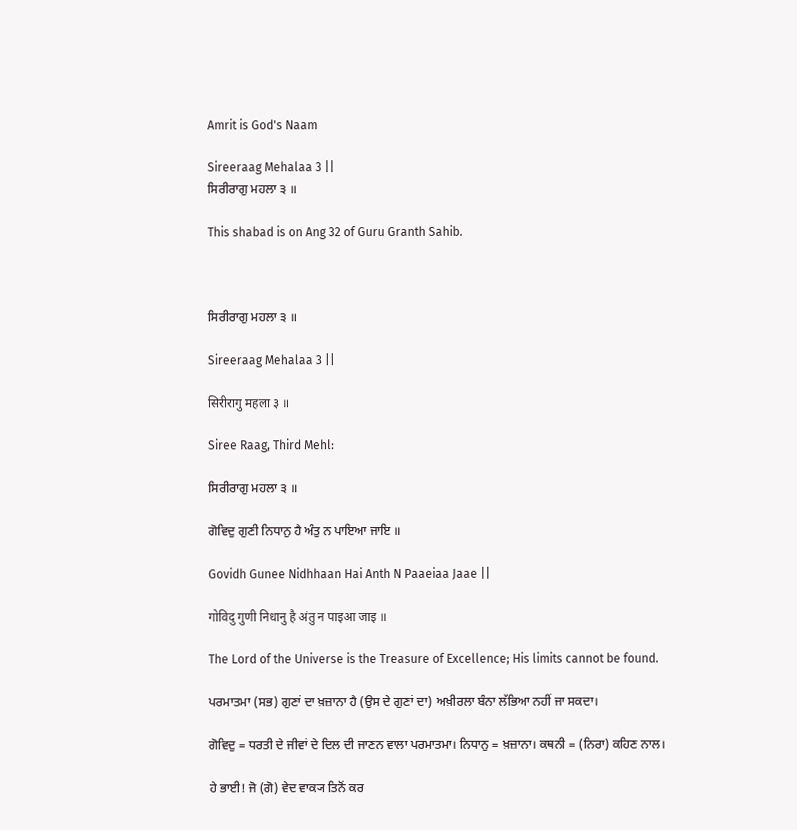Amrit is God's Naam

Sireeraag Mehalaa 3 ||
ਸਿਰੀਰਾਗੁ ਮਹਲਾ ੩ ॥

This shabad is on Ang 32 of Guru Granth Sahib.



ਸਿਰੀਰਾਗੁ ਮਹਲਾ ੩ ॥

Sireeraag Mehalaa 3 ||

सिरीरागु महला ३ ॥

Siree Raag, Third Mehl:

ਸਿਰੀਰਾਗੁ ਮਹਲਾ ੩ ॥

ਗੋਵਿਦੁ ਗੁਣੀ ਨਿਧਾਨੁ ਹੈ ਅੰਤੁ ਨ ਪਾਇਆ ਜਾਇ ॥

Govidh Gunee Nidhhaan Hai Anth N Paaeiaa Jaae ||

गोविदु गुणी निधानु है अंतु न पाइआ जाइ ॥

The Lord of the Universe is the Treasure of Excellence; His limits cannot be found.

ਪਰਮਾਤਮਾ (ਸਭ) ਗੁਣਾਂ ਦਾ ਖ਼ਜ਼ਾਨਾ ਹੈ (ਉਸ ਦੇ ਗੁਣਾਂ ਦਾ) ਅਖ਼ੀਰਲਾ ਬੰਨਾ ਲੱਭਿਆ ਨਹੀਂ ਜਾ ਸਕਦਾ।

ਗੋਵਿਦੁ = ਧਰਤੀ ਦੇ ਜੀਵਾਂ ਦੇ ਦਿਲ ਦੀ ਜਾਣਨ ਵਾਲਾ ਪਰਮਾਤਮਾ। ਨਿਧਾਨੁ = ਖ਼ਜ਼ਾਨਾ। ਕਥਨੀ = (ਨਿਰਾ) ਕਹਿਣ ਨਾਲ।

ਹੇ ਭਾਈ! ਜੋ (ਗੋ) ਵੇਦ ਵਾਕ੍ਯ ਤਿਨੋਂ ਕਰ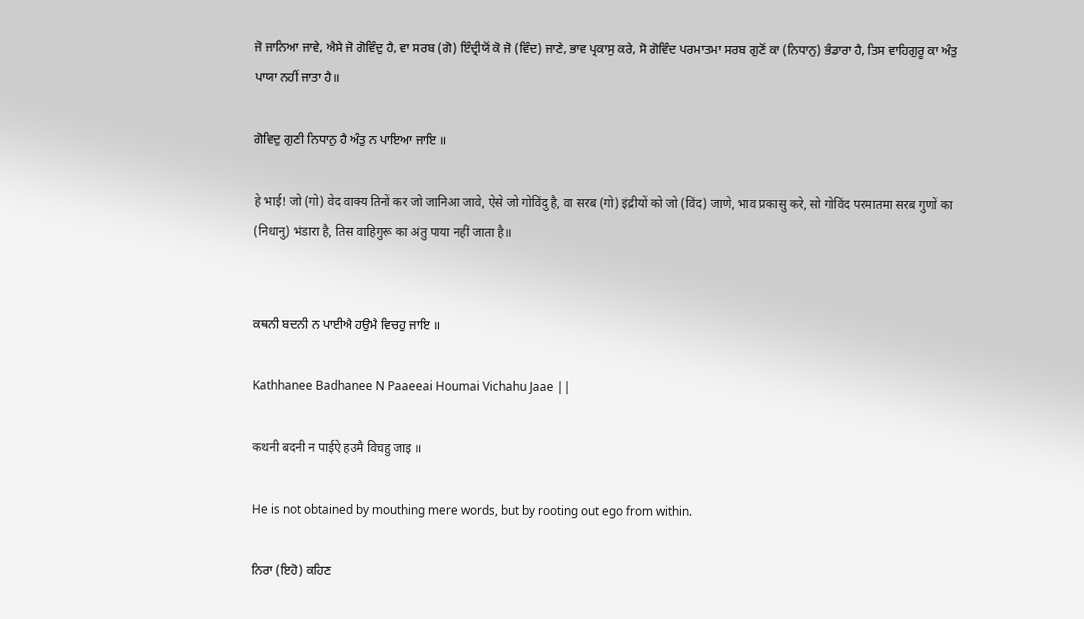ਜੋ ਜਾਨਿਆ ਜਾਵੇ, ਐਸੇ ਜੋ ਗੋਵਿੰਦੁ ਹੈ, ਵਾ ਸਰਬ (ਗੋ) ਇੰਦ੍ਰੀਯੋਂ ਕੋ ਜੋ (ਵਿੰਦ) ਜਾਣੇ, ਭਾਵ ਪ੍ਰਕਾਸੁ ਕਰੇ, ਸੋ ਗੋਵਿੰਦ ਪਰਮਾਤਮਾ ਸਰਬ ਗੁਣੋਂ ਕਾ (ਨਿਧਾਨੁ) ਭੰਡਾਰਾ ਹੈ, ਤਿਸ ਵਾਹਿਗੁਰੂ ਕਾ ਅੰਤੁ ਪਾਯਾ ਨਹੀਂ ਜਾਤਾ ਹੈ॥

ਗੋਵਿਦੁ ਗੁਣੀ ਨਿਧਾਨੁ ਹੈ ਅੰਤੁ ਨ ਪਾਇਆ ਜਾਇ ॥

हे भाई! जो (गो) वेद वाक्य तिनों कर जो जानिआ जावे, ऐसे जो गोविंदु है, वा सरब (गो) इंद्रीयों को जो (विंद) जाणे, भाव प्रकासु करे, सो गोविंद परमातमा सरब गुणों का (निधानु) भंडारा है, तिस वाहिगुरू का अंतु पाया नहीं जाता है॥


ਕਥਨੀ ਬਦਨੀ ਨ ਪਾਈਐ ਹਉਮੈ ਵਿਚਹੁ ਜਾਇ ॥

Kathhanee Badhanee N Paaeeai Houmai Vichahu Jaae ||

कथनी बदनी न पाईऐ हउमै विचहु जाइ ॥

He is not obtained by mouthing mere words, but by rooting out ego from within.

ਨਿਰਾ (ਇਹੋ) ਕਹਿਣ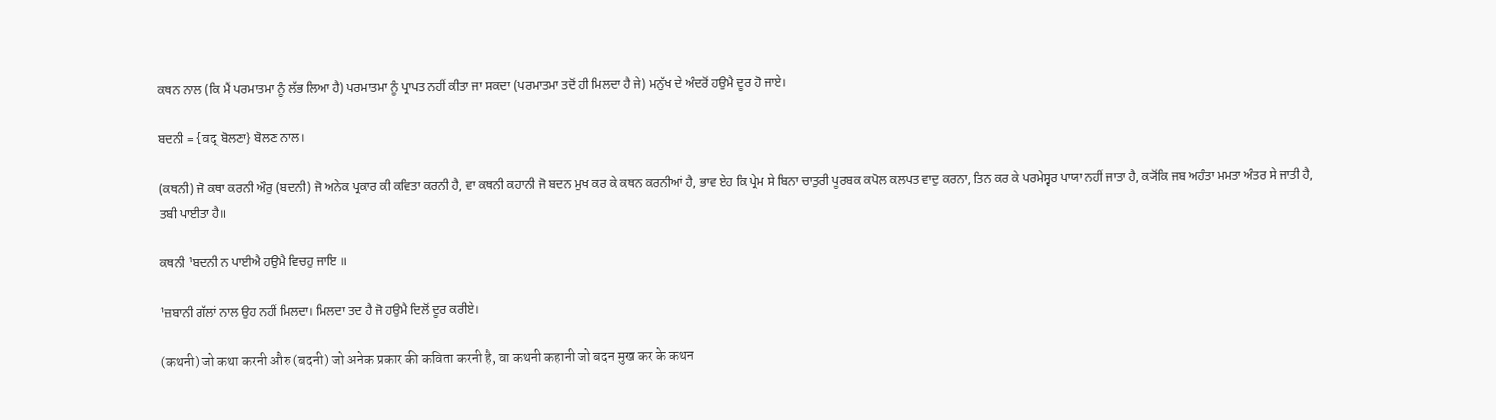ਕਥਨ ਨਾਲ (ਕਿ ਮੈਂ ਪਰਮਾਤਮਾ ਨੂੰ ਲੱਭ ਲਿਆ ਹੈ) ਪਰਮਾਤਮਾ ਨੂੰ ਪ੍ਰਾਪਤ ਨਹੀਂ ਕੀਤਾ ਜਾ ਸਕਦਾ (ਪਰਮਾਤਮਾ ਤਦੋਂ ਹੀ ਮਿਲਦਾ ਹੈ ਜੇ) ਮਨੁੱਖ ਦੇ ਅੰਦਰੋਂ ਹਉਮੈ ਦੂਰ ਹੋ ਜਾਏ।

ਬਦਨੀ = {वद् ਬੋਲਣਾ} ਬੋਲਣ ਨਾਲ।

(ਕਥਨੀ) ਜੋ ਕਥਾ ਕਰਨੀ ਔਰੁ (ਬਦਨੀ) ਜੋ ਅਨੇਕ ਪ੍ਰਕਾਰ ਕੀ ਕਵਿਤਾ ਕਰਨੀ ਹੈ, ਵਾ ਕਥਨੀ ਕਹਾਨੀ ਜੋ ਬਦਨ ਮੁਖ ਕਰ ਕੇ ਕਥਨ ਕਰਨੀਆਂ ਹੈ, ਭਾਵ ਏਹ ਕਿ ਪ੍ਰੇਮ ਸੇ ਬਿਨਾ ਚਾਤੁਰੀ ਪੂਰਬਕ ਕਪੋਲ ਕਲਪਤ ਵਾਦੁ ਕਰਨਾ, ਤਿਨ ਕਰ ਕੇ ਪਰਮੇਸ੍ਵਰ ਪਾਯਾ ਨਹੀਂ ਜਾਤਾ ਹੈ, ਕ੍ਯੋਂਕਿ ਜਬ ਅਹੰਤਾ ਮਮਤਾ ਅੰਤਰ ਸੇ ਜਾਤੀ ਹੈ, ਤਬੀ ਪਾਈਤਾ ਹੈ॥

ਕਥਨੀ ¹ਬਦਨੀ ਨ ਪਾਈਐ ਹਉਮੈ ਵਿਚਹੁ ਜਾਇ ॥

¹ਜ਼ਬਾਨੀ ਗੱਲਾਂ ਨਾਲ ਉਹ ਨਹੀਂ ਮਿਲਦਾ। ਮਿਲਦਾ ਤਦ ਹੈ ਜੋ ਹਉਮੈ ਦਿਲੋਂ ਦੂਰ ਕਰੀਏ।

(कथनी) जो कथा करनी औरु (बदनी) जो अनेक प्रकार की कविता करनी है, वा कथनी कहानी जो बदन मुख कर के कथन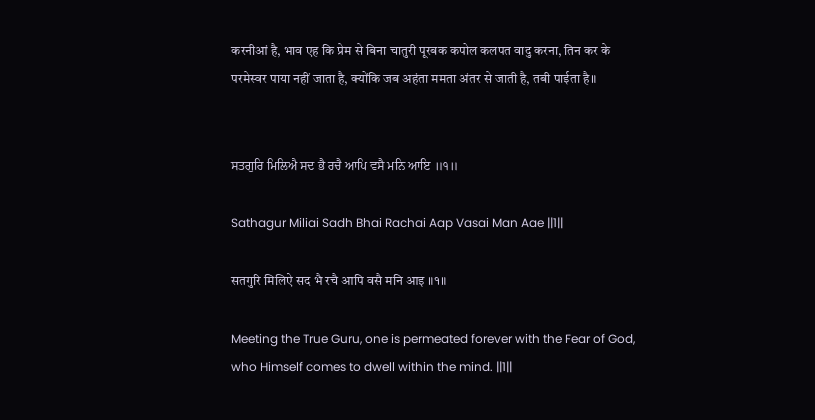करनीआं है, भाव एह कि प्रेम से बिना चातुरी पूरबक कपोल कलपत वादु करना, तिन कर के परमेस्वर पाया नहीं जाता है, क्योंकि जब अहंता ममता अंतर से जाती है, तबी पाईता है॥


ਸਤਗੁਰਿ ਮਿਲਿਐ ਸਦ ਭੈ ਰਚੈ ਆਪਿ ਵਸੈ ਮਨਿ ਆਇ ॥੧॥

Sathagur Miliai Sadh Bhai Rachai Aap Vasai Man Aae ||1||

सतगुरि मिलिऐ सद भै रचै आपि वसै मनि आइ ॥१॥

Meeting the True Guru, one is permeated forever with the Fear of God, who Himself comes to dwell within the mind. ||1||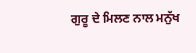ਗੁਰੂ ਦੇ ਮਿਲਣ ਨਾਲ ਮਨੁੱਖ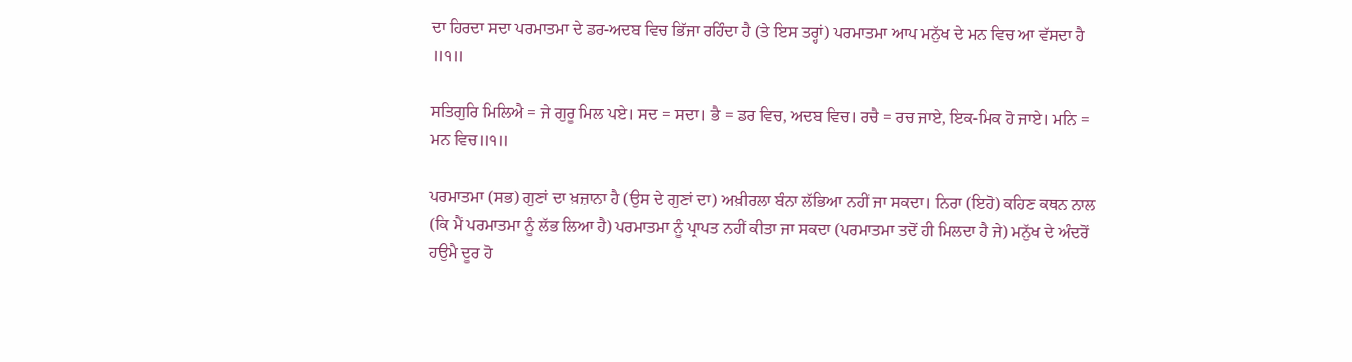ਦਾ ਹਿਰਦਾ ਸਦਾ ਪਰਮਾਤਮਾ ਦੇ ਡਰ-ਅਦਬ ਵਿਚ ਭਿੱਜਾ ਰਹਿੰਦਾ ਹੈ (ਤੇ ਇਸ ਤਰ੍ਹਾਂ) ਪਰਮਾਤਮਾ ਆਪ ਮਨੁੱਖ ਦੇ ਮਨ ਵਿਚ ਆ ਵੱਸਦਾ ਹੈ ॥੧॥

ਸਤਿਗੁਰਿ ਮਿਲਿਐ = ਜੇ ਗੁਰੂ ਮਿਲ ਪਏ। ਸਦ = ਸਦਾ। ਭੈ = ਡਰ ਵਿਚ, ਅਦਬ ਵਿਚ। ਰਚੈ = ਰਚ ਜਾਏ, ਇਕ-ਮਿਕ ਹੋ ਜਾਏ। ਮਨਿ = ਮਨ ਵਿਚ॥੧॥

ਪਰਮਾਤਮਾ (ਸਭ) ਗੁਣਾਂ ਦਾ ਖ਼ਜ਼ਾਨਾ ਹੈ (ਉਸ ਦੇ ਗੁਣਾਂ ਦਾ) ਅਖ਼ੀਰਲਾ ਬੰਨਾ ਲੱਭਿਆ ਨਹੀਂ ਜਾ ਸਕਦਾ। ਨਿਰਾ (ਇਹੋ) ਕਹਿਣ ਕਥਨ ਨਾਲ (ਕਿ ਮੈਂ ਪਰਮਾਤਮਾ ਨੂੰ ਲੱਭ ਲਿਆ ਹੈ) ਪਰਮਾਤਮਾ ਨੂੰ ਪ੍ਰਾਪਤ ਨਹੀਂ ਕੀਤਾ ਜਾ ਸਕਦਾ (ਪਰਮਾਤਮਾ ਤਦੋਂ ਹੀ ਮਿਲਦਾ ਹੈ ਜੇ) ਮਨੁੱਖ ਦੇ ਅੰਦਰੋਂ ਹਉਮੈ ਦੂਰ ਹੋ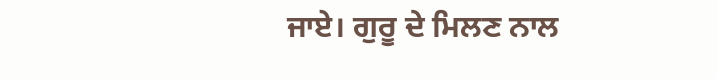ਜਾਏ। ਗੁਰੂ ਦੇ ਮਿਲਣ ਨਾਲ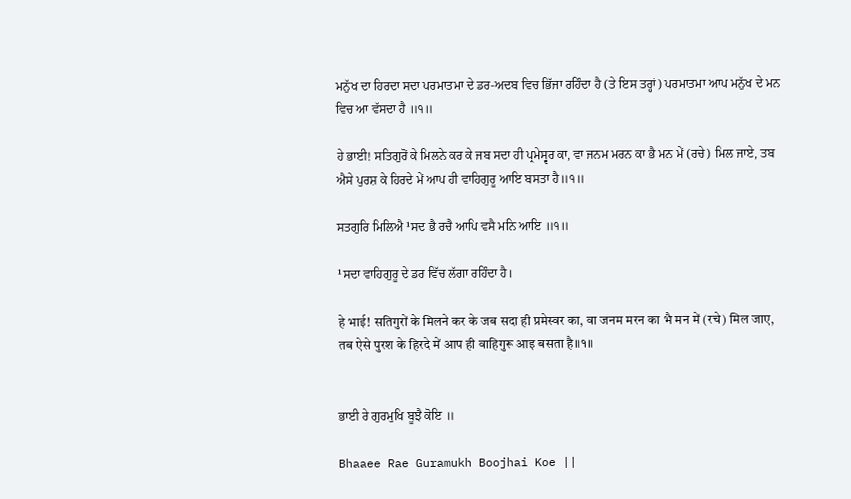ਮਨੁੱਖ ਦਾ ਹਿਰਦਾ ਸਦਾ ਪਰਮਾਤਮਾ ਦੇ ਡਰ-ਅਦਬ ਵਿਚ ਭਿੱਜਾ ਰਹਿੰਦਾ ਹੈ (ਤੇ ਇਸ ਤਰ੍ਹਾਂ) ਪਰਮਾਤਮਾ ਆਪ ਮਨੁੱਖ ਦੇ ਮਨ ਵਿਚ ਆ ਵੱਸਦਾ ਹੈ ॥੧॥

ਹੇ ਭਾਈ! ਸਤਿਗੁਰੋਂ ਕੇ ਮਿਲਨੇ ਕਰ ਕੇ ਜਬ ਸਦਾ ਹੀ ਪ੍ਰਮੇਸ੍ਵਰ ਕਾ, ਵਾ ਜਨਮ ਮਰਨ ਕਾ ਭੈ ਮਨ ਮੇਂ (ਰਚੇ) ਮਿਲ ਜਾਏ, ਤਬ ਐਸੇ ਪੁਰਸ਼ ਕੇ ਹਿਰਦੇ ਮੇਂ ਆਪ ਹੀ ਵਾਹਿਗੁਰੂ ਆਇ ਬਸਤਾ ਹੈ॥੧॥

ਸਤਗੁਰਿ ਮਿਲਿਐ ¹ਸਦ ਭੈ ਰਚੈ ਆਪਿ ਵਸੈ ਮਨਿ ਆਇ ॥੧॥

¹ਸਦਾ ਵਾਹਿਗੁਰੂ ਦੇ ਡਰ ਵਿੱਚ ਲੱਗਾ ਰਹਿੰਦਾ ਹੈ।

हे भाई! सतिगुरों के मिलने कर के जब सदा ही प्रमेस्वर का, वा जनम मरन का भै मन में (रचे) मिल जाए, तब ऐसे पुरश के हिरदे में आप ही वाहिगुरू आइ बसता है॥१॥


ਭਾਈ ਰੇ ਗੁਰਮੁਖਿ ਬੂਝੈ ਕੋਇ ॥

Bhaaee Rae Guramukh Boojhai Koe ||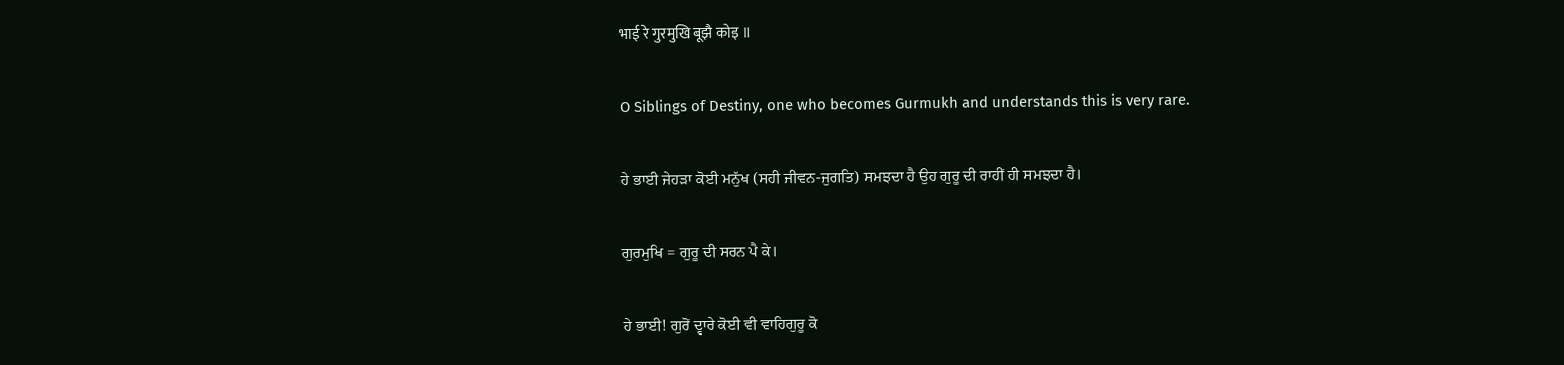भाई रे गुरमुखि बूझै कोइ ॥

O Siblings of Destiny, one who becomes Gurmukh and understands this is very rare.

ਹੇ ਭਾਈ ਜੇਹੜਾ ਕੋਈ ਮਨੁੱਖ (ਸਹੀ ਜੀਵਨ-ਜੁਗਤਿ) ਸਮਝਦਾ ਹੈ ਉਹ ਗੁਰੂ ਦੀ ਰਾਹੀਂ ਹੀ ਸਮਝਦਾ ਹੈ।

ਗੁਰਮੁਖਿ = ਗੁਰੂ ਦੀ ਸਰਨ ਪੈ ਕੇ।

ਹੇ ਭਾਈ! ਗੁਰੋਂ ਦ੍ਵਾਰੇ ਕੋਈ ਵੀ ਵਾਹਿਗੁਰੂ ਕੋ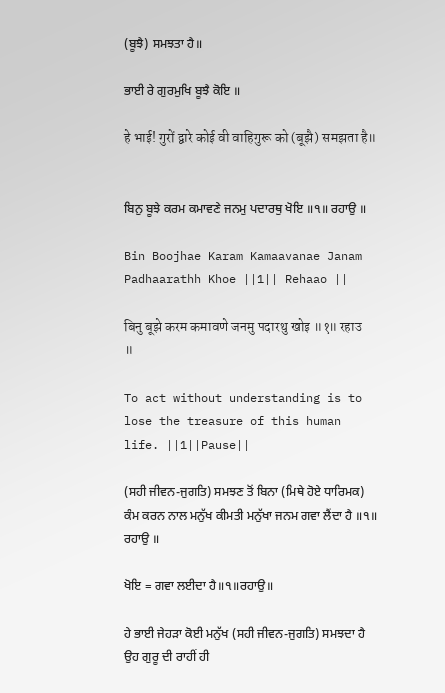(ਬੂਝੈ) ਸਮਝਤਾ ਹੈ॥

ਭਾਈ ਰੇ ਗੁਰਮੁਖਿ ਬੂਝੈ ਕੋਇ ॥

हे भाई! गुरों द्वारे कोई वी वाहिगुरू को (बूझै) समझता है॥


ਬਿਨੁ ਬੂਝੇ ਕਰਮ ਕਮਾਵਣੇ ਜਨਮੁ ਪਦਾਰਥੁ ਖੋਇ ॥੧॥ ਰਹਾਉ ॥

Bin Boojhae Karam Kamaavanae Janam Padhaarathh Khoe ||1|| Rehaao ||

बिनु बूझे करम कमावणे जनमु पदारथु खोइ ॥१॥ रहाउ ॥

To act without understanding is to lose the treasure of this human life. ||1||Pause||

(ਸਹੀ ਜੀਵਨ-ਜੁਗਤਿ) ਸਮਝਣ ਤੋਂ ਬਿਨਾ (ਮਿਥੇ ਹੋਏ ਧਾਰਿਮਕ) ਕੰਮ ਕਰਨ ਨਾਲ ਮਨੁੱਖ ਕੀਮਤੀ ਮਨੁੱਖਾ ਜਨਮ ਗਵਾ ਲੈਂਦਾ ਹੈ ॥੧॥ ਰਹਾਉ ॥

ਖੋਇ = ਗਵਾ ਲਈਦਾ ਹੈ॥੧॥ਰਹਾਉ॥

ਹੇ ਭਾਈ ਜੇਹੜਾ ਕੋਈ ਮਨੁੱਖ (ਸਹੀ ਜੀਵਨ-ਜੁਗਤਿ) ਸਮਝਦਾ ਹੈ ਉਹ ਗੁਰੂ ਦੀ ਰਾਹੀਂ ਹੀ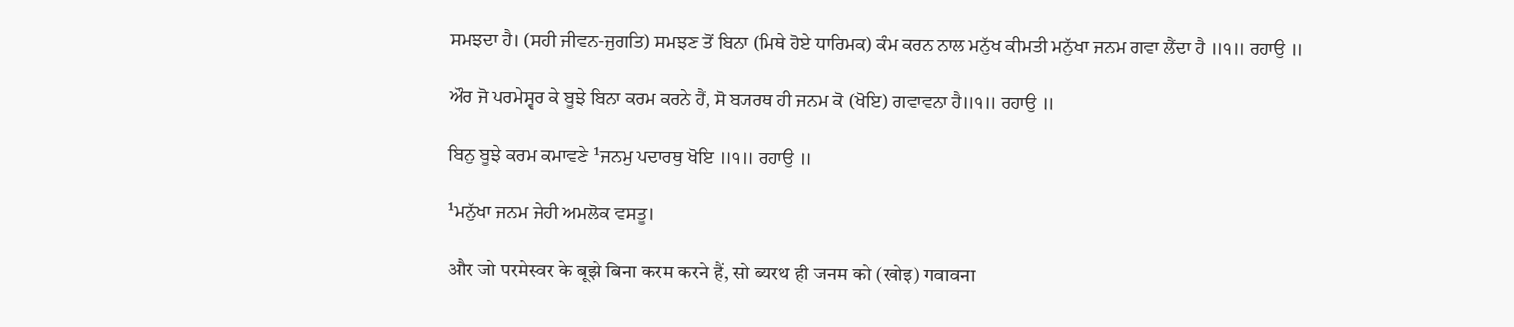ਸਮਝਦਾ ਹੈ। (ਸਹੀ ਜੀਵਨ-ਜੁਗਤਿ) ਸਮਝਣ ਤੋਂ ਬਿਨਾ (ਮਿਥੇ ਹੋਏ ਧਾਰਿਮਕ) ਕੰਮ ਕਰਨ ਨਾਲ ਮਨੁੱਖ ਕੀਮਤੀ ਮਨੁੱਖਾ ਜਨਮ ਗਵਾ ਲੈਂਦਾ ਹੈ ॥੧॥ ਰਹਾਉ ॥

ਔਰ ਜੋ ਪਰਮੇਸ੍ਵਰ ਕੇ ਬੂਝੇ ਬਿਨਾ ਕਰਮ ਕਰਨੇ ਹੈਂ, ਸੋ ਬ੍ਯਰਥ ਹੀ ਜਨਮ ਕੋ (ਖੋਇ) ਗਵਾਵਨਾ ਹੈ॥੧॥ ਰਹਾਉ ॥

ਬਿਨੁ ਬੂਝੇ ਕਰਮ ਕਮਾਵਣੇ ¹ਜਨਮੁ ਪਦਾਰਥੁ ਖੋਇ ॥੧॥ ਰਹਾਉ ॥

¹ਮਨੁੱਖਾ ਜਨਮ ਜੇਹੀ ਅਮਲੋਕ ਵਸਤੂ।

और जो परमेस्वर के बूझे बिना करम करने हैं, सो ब्यरथ ही जनम को (खोइ) गवावना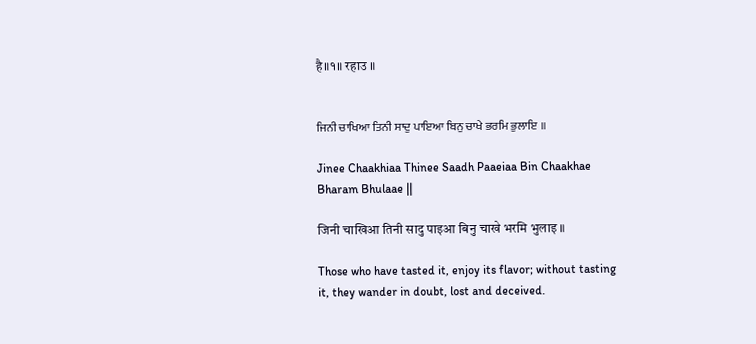है॥१॥ रहाउ ॥


ਜਿਨੀ ਚਾਖਿਆ ਤਿਨੀ ਸਾਦੁ ਪਾਇਆ ਬਿਨੁ ਚਾਖੇ ਭਰਮਿ ਭੁਲਾਇ ॥

Jinee Chaakhiaa Thinee Saadh Paaeiaa Bin Chaakhae Bharam Bhulaae ||

जिनी चाखिआ तिनी सादु पाइआ बिनु चाखे भरमि भुलाइ ॥

Those who have tasted it, enjoy its flavor; without tasting it, they wander in doubt, lost and deceived.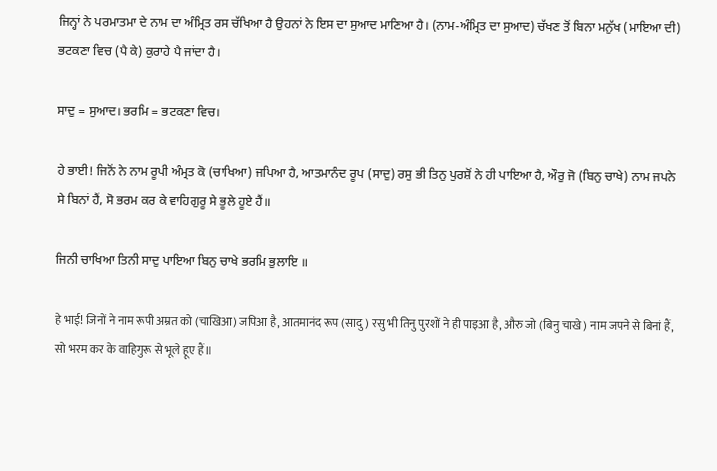ਜਿਨ੍ਹਾਂ ਨੇ ਪਰਮਾਤਮਾ ਦੇ ਨਾਮ ਦਾ ਅੰਮ੍ਰਿਤ ਰਸ ਚੱਖਿਆ ਹੈ ਉਹਨਾਂ ਨੇ ਇਸ ਦਾ ਸੁਆਦ ਮਾਣਿਆ ਹੈ। (ਨਾਮ-ਅੰਮ੍ਰਿਤ ਦਾ ਸੁਆਦ) ਚੱਖਣ ਤੋਂ ਬਿਨਾ ਮਨੁੱਖ (ਮਾਇਆ ਦੀ) ਭਟਕਣਾ ਵਿਚ (ਪੈ ਕੇ) ਕੁਰਾਹੇ ਪੈ ਜਾਂਦਾ ਹੈ।

ਸਾਦੁ = ਸੁਆਦ। ਭਰਮਿ = ਭਟਕਣਾ ਵਿਚ।

ਹੇ ਭਾਈ! ਜਿਨੋਂ ਨੇ ਨਾਮ ਰੂਪੀ ਅੰਮ੍ਰਤ ਕੋ (ਚਾਖਿਆ) ਜਪਿਆ ਹੈ, ਆਤਮਾਨੰਦ ਰੂਪ (ਸਾਦੁ) ਰਸੁ ਭੀ ਤਿਨੁ ਪੁਰਸ਼ੋਂ ਨੇ ਹੀ ਪਾਇਆ ਹੈ, ਔਰੁ ਜੋ (ਬਿਨੁ ਚਾਖੇ) ਨਾਮ ਜਪਨੇ ਸੇ ਬਿਨਾਂ ਹੈਂ, ਸੋ ਭਰਮ ਕਰ ਕੇ ਵਾਹਿਗੁਰੂ ਸੇ ਭੂਲੇ ਹੂਏ ਹੈਂ॥

ਜਿਨੀ ਚਾਖਿਆ ਤਿਨੀ ਸਾਦੁ ਪਾਇਆ ਬਿਨੁ ਚਾਖੇ ਭਰਮਿ ਭੁਲਾਇ ॥

हे भाई! जिनों ने नाम रूपी अम्रत को (चाखिआ) जपिआ है, आतमानंद रूप (सादु) रसु भी तिनु पुरशों ने ही पाइआ है, औरु जो (बिनु चाखे) नाम जपने से बिनां हैं, सो भरम कर के वाहिगुरू से भूले हूए हैं॥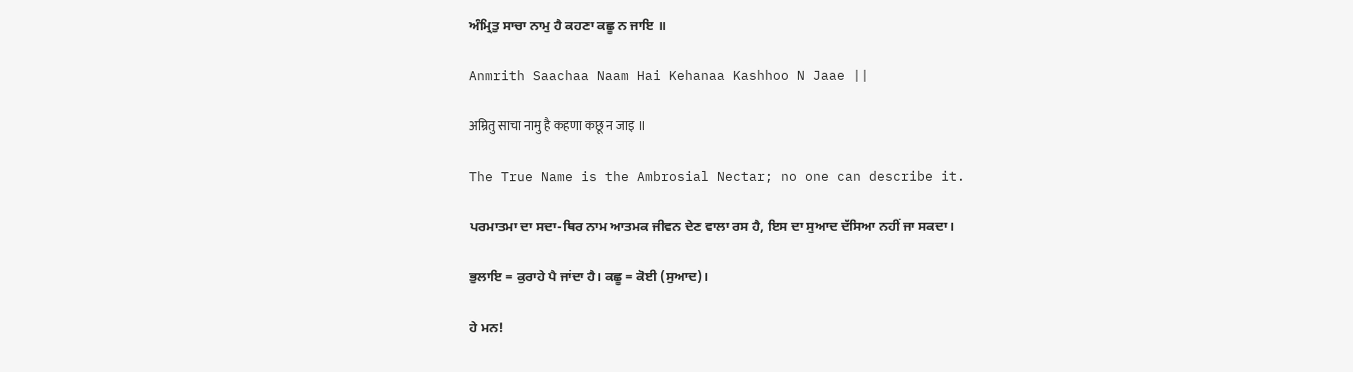ਅੰਮ੍ਰਿਤੁ ਸਾਚਾ ਨਾਮੁ ਹੈ ਕਹਣਾ ਕਛੂ ਨ ਜਾਇ ॥

Anmrith Saachaa Naam Hai Kehanaa Kashhoo N Jaae ||

अम्रितु साचा नामु है कहणा कछू न जाइ ॥

The True Name is the Ambrosial Nectar; no one can describe it.

ਪਰਮਾਤਮਾ ਦਾ ਸਦਾ-ਥਿਰ ਨਾਮ ਆਤਮਕ ਜੀਵਨ ਦੇਣ ਵਾਲਾ ਰਸ ਹੈ, ਇਸ ਦਾ ਸੁਆਦ ਦੱਸਿਆ ਨਹੀਂ ਜਾ ਸਕਦਾ।

ਭੁਲਾਇ = ਕੁਰਾਹੇ ਪੈ ਜਾਂਦਾ ਹੈ। ਕਛੂ = ਕੋਈ (ਸੁਆਦ)।

ਹੇ ਮਨ!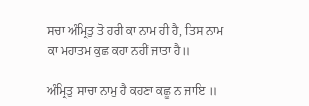ਸਚਾ ਅੰਮ੍ਰਿਤੁ ਤੋ ਹਰੀ ਕਾ ਨਾਮ ਹੀ ਹੈ, ਤਿਸ ਨਾਮ ਕਾ ਮਹਾਤਮ ਕੁਛ ਕਹਾ ਨਹੀਂ ਜਾਤਾ ਹੈ॥

ਅੰਮ੍ਰਿਤੁ ਸਾਚਾ ਨਾਮੁ ਹੈ ਕਹਣਾ ਕਛੂ ਨ ਜਾਇ ॥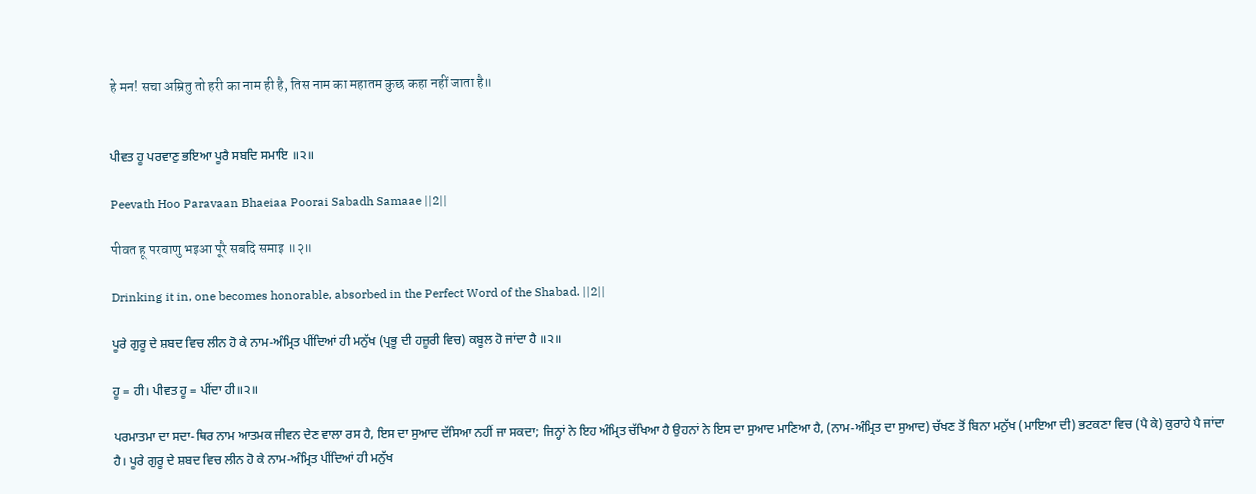हे मन! सचा अम्रितु तो हरी का नाम ही है, तिस नाम का महातम कुछ कहा नहीं जाता है॥


ਪੀਵਤ ਹੂ ਪਰਵਾਣੁ ਭਇਆ ਪੂਰੈ ਸਬਦਿ ਸਮਾਇ ॥੨॥

Peevath Hoo Paravaan Bhaeiaa Poorai Sabadh Samaae ||2||

पीवत हू परवाणु भइआ पूरै सबदि समाइ ॥२॥

Drinking it in, one becomes honorable, absorbed in the Perfect Word of the Shabad. ||2||

ਪੂਰੇ ਗੁਰੂ ਦੇ ਸ਼ਬਦ ਵਿਚ ਲੀਨ ਹੋ ਕੇ ਨਾਮ-ਅੰਮ੍ਰਿਤ ਪੀਂਦਿਆਂ ਹੀ ਮਨੁੱਖ (ਪ੍ਰਭੂ ਦੀ ਹਜ਼ੂਰੀ ਵਿਚ) ਕਬੂਲ ਹੋ ਜਾਂਦਾ ਹੈ ॥੨॥

ਹੂ = ਹੀ। ਪੀਵਤ ਹੂ = ਪੀਂਦਾ ਹੀ॥੨॥

ਪਰਮਾਤਮਾ ਦਾ ਸਦਾ-ਥਿਰ ਨਾਮ ਆਤਮਕ ਜੀਵਨ ਦੇਣ ਵਾਲਾ ਰਸ ਹੈ, ਇਸ ਦਾ ਸੁਆਦ ਦੱਸਿਆ ਨਹੀਂ ਜਾ ਸਕਦਾ; ਜਿਨ੍ਹਾਂ ਨੇ ਇਹ ਅੰਮ੍ਰਿਤ ਚੱਖਿਆ ਹੈ ਉਹਨਾਂ ਨੇ ਇਸ ਦਾ ਸੁਆਦ ਮਾਣਿਆ ਹੈ, (ਨਾਮ-ਅੰਮ੍ਰਿਤ ਦਾ ਸੁਆਦ) ਚੱਖਣ ਤੋਂ ਬਿਨਾ ਮਨੁੱਖ (ਮਾਇਆ ਦੀ) ਭਟਕਣਾ ਵਿਚ (ਪੈ ਕੇ) ਕੁਰਾਹੇ ਪੈ ਜਾਂਦਾ ਹੈ। ਪੂਰੇ ਗੁਰੂ ਦੇ ਸ਼ਬਦ ਵਿਚ ਲੀਨ ਹੋ ਕੇ ਨਾਮ-ਅੰਮ੍ਰਿਤ ਪੀਂਦਿਆਂ ਹੀ ਮਨੁੱਖ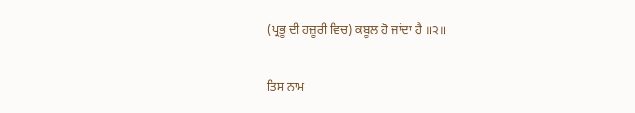(ਪ੍ਰਭੂ ਦੀ ਹਜ਼ੂਰੀ ਵਿਚ) ਕਬੂਲ ਹੋ ਜਾਂਦਾ ਹੈ ॥੨॥

ਤਿਸ ਨਾਮ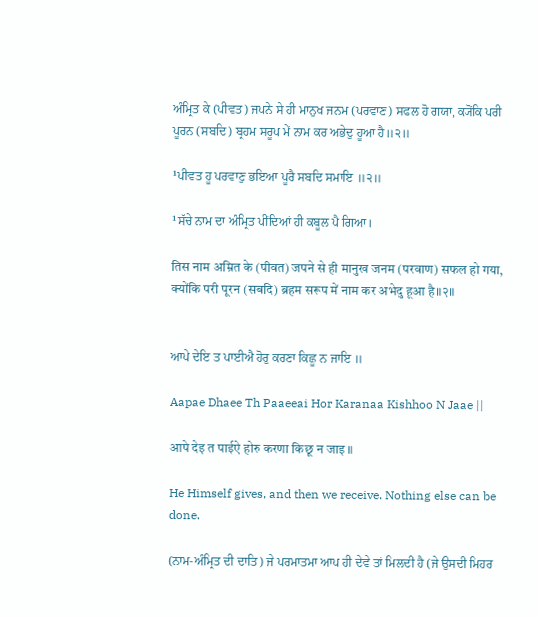ਅੰਮ੍ਰਿਤ ਕੇ (ਪੀਵਤ) ਜਪਨੇ ਸੇ ਹੀ ਮਾਨੁਖ ਜਨਮ (ਪਰਵਾਣ) ਸਫਲ ਹੋ ਗਯਾ, ਕ੍ਯੋਂਕਿ ਪਰੀ ਪੂਰਨ (ਸਬਦਿ) ਬ੍ਰਹਮ ਸਰੂਪ ਮੇਂ ਨਾਮ ਕਰ ਅਭੇਦੁ ਹੂਆ ਹੈ॥੨॥

¹ਪੀਵਤ ਹੂ ਪਰਵਾਣੁ ਭਇਆ ਪੂਰੈ ਸਬਦਿ ਸਮਾਇ ॥੨॥

¹ਸੱਚੇ ਨਾਮ ਦਾ ਅੰਮ੍ਰਿਤ ਪੀਂਦਿਆਂ ਹੀ ਕਬੂਲ ਪੈ ਗਿਆ।

तिस नाम अम्रित के (पीवत) जपने से ही मानुख जनम (परवाण) सफल हो गया, क्योंकि परी पूरन (सबदि) ब्रहम सरूप में नाम कर अभेदु हूआ है॥२॥


ਆਪੇ ਦੇਇ ਤ ਪਾਈਐ ਹੋਰੁ ਕਰਣਾ ਕਿਛੂ ਨ ਜਾਇ ॥

Aapae Dhaee Th Paaeeai Hor Karanaa Kishhoo N Jaae ||

आपे देइ त पाईऐ होरु करणा किछू न जाइ ॥

He Himself gives, and then we receive. Nothing else can be done.

(ਨਾਮ-ਅੰਮ੍ਰਿਤ ਦੀ ਦਾਤਿ) ਜੇ ਪਰਮਾਤਮਾ ਆਪ ਹੀ ਦੇਵੇ ਤਾਂ ਮਿਲਦੀ ਹੈ (ਜੇ ਉਸਦੀ ਮਿਹਰ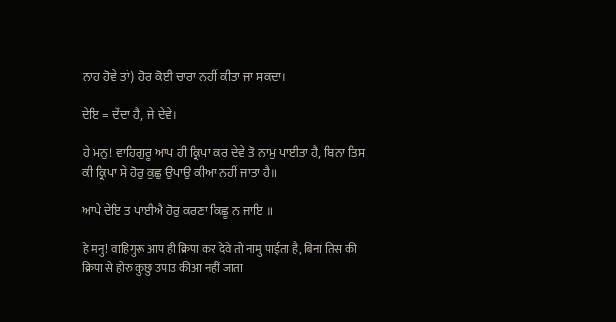ਨਾਹ ਹੋਵੇ ਤਾਂ) ਹੋਰ ਕੋਈ ਚਾਰਾ ਨਹੀਂ ਕੀਤਾ ਜਾ ਸਕਦਾ।

ਦੇਇ = ਦੇਂਦਾ ਹੈ, ਜੇ ਦੇਵੇ।

ਹੇ ਮਨੁ! ਵਾਹਿਗੁਰੂ ਆਪ ਹੀ ਕ੍ਰਿਪਾ ਕਰ ਦੇਵੇ ਤੋ ਨਾਮੁ ਪਾਈਤਾ ਹੈ, ਬਿਨਾ ਤਿਸ ਕੀ ਕ੍ਰਿਪਾ ਸੇ ਹੋਰੁ ਕੁਛੁ ਉਪਾਉ ਕੀਆ ਨਹੀਂ ਜਾਤਾ ਹੈ॥

ਆਪੇ ਦੇਇ ਤ ਪਾਈਐ ਹੋਰੁ ਕਰਣਾ ਕਿਛੂ ਨ ਜਾਇ ॥

हे मनु! वाहिगुरू आप ही क्रिपा कर देवे तो नामु पाईता है, बिना तिस की क्रिपा से होरु कुछु उपाउ कीआ नहीं जाता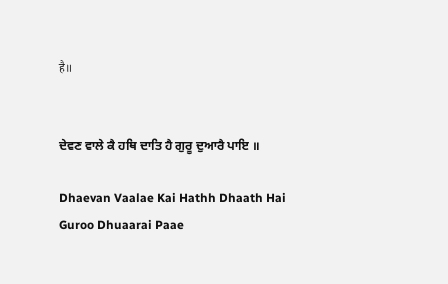है॥


ਦੇਵਣ ਵਾਲੇ ਕੈ ਹਥਿ ਦਾਤਿ ਹੈ ਗੁਰੂ ਦੁਆਰੈ ਪਾਇ ॥

Dhaevan Vaalae Kai Hathh Dhaath Hai Guroo Dhuaarai Paae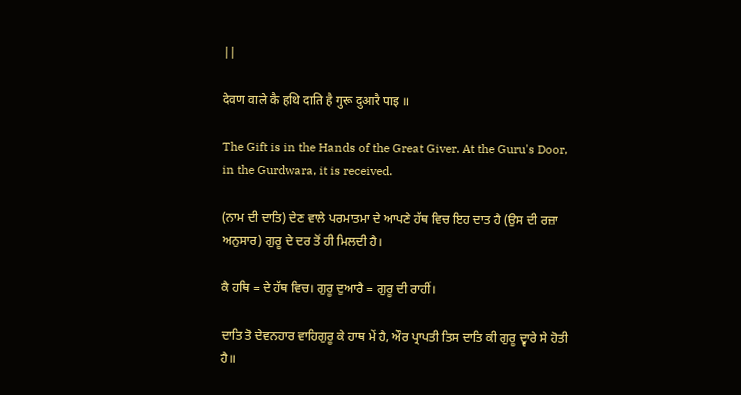||

देवण वाले कै हथि दाति है गुरू दुआरै पाइ ॥

The Gift is in the Hands of the Great Giver. At the Guru's Door, in the Gurdwara, it is received.

(ਨਾਮ ਦੀ ਦਾਤਿ) ਦੇਣ ਵਾਲੇ ਪਰਮਾਤਮਾ ਦੇ ਆਪਣੇ ਹੱਥ ਵਿਚ ਇਹ ਦਾਤ ਹੈ (ਉਸ ਦੀ ਰਜ਼ਾ ਅਨੁਸਾਰ) ਗੁਰੂ ਦੇ ਦਰ ਤੋਂ ਹੀ ਮਿਲਦੀ ਹੈ।

ਕੈ ਹਥਿ = ਦੇ ਹੱਥ ਵਿਚ। ਗੁਰੂ ਦੁਆਰੈ = ਗੁਰੂ ਦੀ ਰਾਹੀਂ।

ਦਾਤਿ ਤੋ ਦੇਵਨਹਾਰ ਵਾਹਿਗੁਰੂ ਕੇ ਹਾਥ ਮੇਂ ਹੈ, ਔਰ ਪ੍ਰਾਪਤੀ ਤਿਸ ਦਾਤਿ ਕੀ ਗੁਰੂ ਦ੍ਵਾਰੇ ਸੇ ਹੋਤੀ ਹੈ॥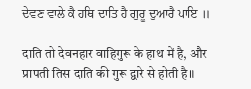ਦੇਵਣ ਵਾਲੇ ਕੈ ਹਥਿ ਦਾਤਿ ਹੈ ਗੁਰੂ ਦੁਆਰੈ ਪਾਇ ॥

दाति तो देवनहार वाहिगुरू के हाथ में है, और प्रापती तिस दाति की गुरू द्वारे से होती है॥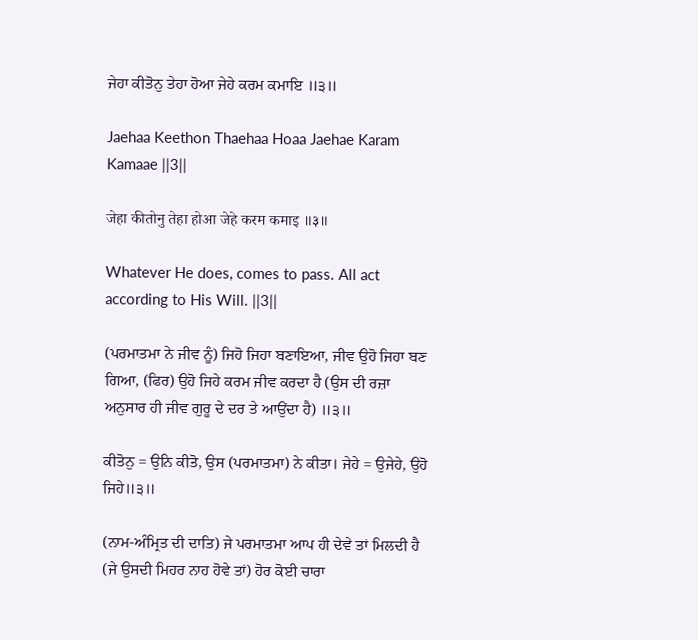ਜੇਹਾ ਕੀਤੋਨੁ ਤੇਹਾ ਹੋਆ ਜੇਹੇ ਕਰਮ ਕਮਾਇ ॥੩॥

Jaehaa Keethon Thaehaa Hoaa Jaehae Karam Kamaae ||3||

जेहा कीतोनु तेहा होआ जेहे करम कमाइ ॥३॥

Whatever He does, comes to pass. All act according to His Will. ||3||

(ਪਰਮਾਤਮਾ ਨੇ ਜੀਵ ਨੂੰ) ਜਿਹੋ ਜਿਹਾ ਬਣਾਇਆ, ਜੀਵ ਉਹੋ ਜਿਹਾ ਬਣ ਗਿਆ, (ਫਿਰ) ਉਹੋ ਜਿਹੇ ਕਰਮ ਜੀਵ ਕਰਦਾ ਹੈ (ਉਸ ਦੀ ਰਜ਼ਾ ਅਨੁਸਾਰ ਹੀ ਜੀਵ ਗੁਰੂ ਦੇ ਦਰ ਤੇ ਆਉਂਦਾ ਹੈ) ॥੩॥

ਕੀਤੋਨੁ = ਉਨਿ ਕੀਤੋ, ਉਸ (ਪਰਮਾਤਮਾ) ਨੇ ਕੀਤਾ। ਜੇਹੇ = ਉਜੇਹੇ, ਉਹੋ ਜਿਹੇ॥੩॥

(ਨਾਮ-ਅੰਮ੍ਰਿਤ ਦੀ ਦਾਤਿ) ਜੇ ਪਰਮਾਤਮਾ ਆਪ ਹੀ ਦੇਵੇ ਤਾਂ ਮਿਲਦੀ ਹੈ (ਜੇ ਉਸਦੀ ਮਿਹਰ ਨਾਹ ਹੋਵੇ ਤਾਂ) ਹੋਰ ਕੋਈ ਚਾਰਾ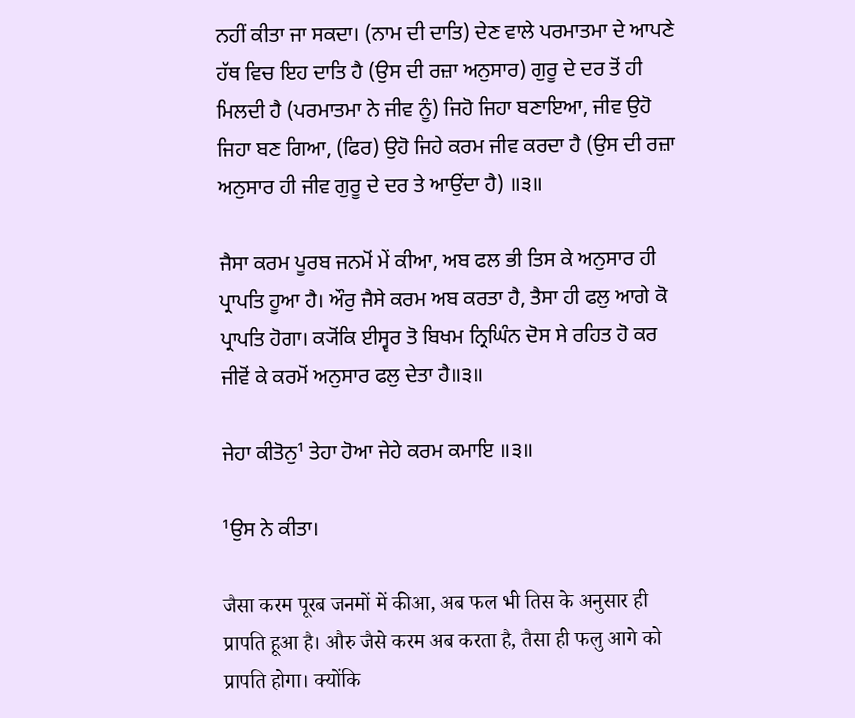ਨਹੀਂ ਕੀਤਾ ਜਾ ਸਕਦਾ। (ਨਾਮ ਦੀ ਦਾਤਿ) ਦੇਣ ਵਾਲੇ ਪਰਮਾਤਮਾ ਦੇ ਆਪਣੇ ਹੱਥ ਵਿਚ ਇਹ ਦਾਤਿ ਹੈ (ਉਸ ਦੀ ਰਜ਼ਾ ਅਨੁਸਾਰ) ਗੁਰੂ ਦੇ ਦਰ ਤੋਂ ਹੀ ਮਿਲਦੀ ਹੈ (ਪਰਮਾਤਮਾ ਨੇ ਜੀਵ ਨੂੰ) ਜਿਹੋ ਜਿਹਾ ਬਣਾਇਆ, ਜੀਵ ਉਹੋ ਜਿਹਾ ਬਣ ਗਿਆ, (ਫਿਰ) ਉਹੋ ਜਿਹੇ ਕਰਮ ਜੀਵ ਕਰਦਾ ਹੈ (ਉਸ ਦੀ ਰਜ਼ਾ ਅਨੁਸਾਰ ਹੀ ਜੀਵ ਗੁਰੂ ਦੇ ਦਰ ਤੇ ਆਉਂਦਾ ਹੈ) ॥੩॥

ਜੈਸਾ ਕਰਮ ਪੂਰਬ ਜਨਮੋਂ ਮੇਂ ਕੀਆ, ਅਬ ਫਲ ਭੀ ਤਿਸ ਕੇ ਅਨੁਸਾਰ ਹੀ ਪ੍ਰਾਪਤਿ ਹੂਆ ਹੈ। ਔਰੁ ਜੈਸੇ ਕਰਮ ਅਬ ਕਰਤਾ ਹੈ, ਤੈਸਾ ਹੀ ਫਲੁ ਆਗੇ ਕੋ ਪ੍ਰਾਪਤਿ ਹੋਗਾ। ਕ੍ਯੋਂਕਿ ਈਸ੍ਵਰ ਤੋ ਬਿਖਮ ਨ੍ਰਿਘਿੰਨ ਦੋਸ ਸੇ ਰਹਿਤ ਹੋ ਕਰ ਜੀਵੋਂ ਕੇ ਕਰਮੋਂ ਅਨੁਸਾਰ ਫਲੁ ਦੇਤਾ ਹੈ॥੩॥

ਜੇਹਾ ਕੀਤੋਨੁ¹ ਤੇਹਾ ਹੋਆ ਜੇਹੇ ਕਰਮ ਕਮਾਇ ॥੩॥

¹ਉਸ ਨੇ ਕੀਤਾ।

जैसा करम पूरब जनमों में कीआ, अब फल भी तिस के अनुसार ही प्रापति हूआ है। औरु जैसे करम अब करता है, तैसा ही फलु आगे को प्रापति होगा। क्योंकि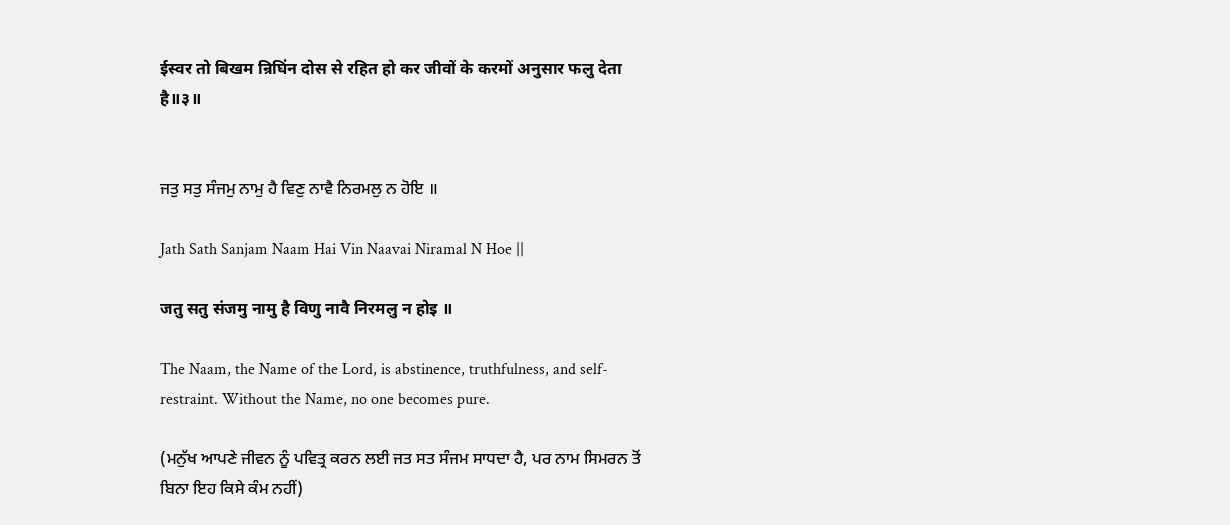ईस्वर तो बिखम न्रिघिंन दोस से रहित हो कर जीवों के करमों अनुसार फलु देता है॥३॥


ਜਤੁ ਸਤੁ ਸੰਜਮੁ ਨਾਮੁ ਹੈ ਵਿਣੁ ਨਾਵੈ ਨਿਰਮਲੁ ਨ ਹੋਇ ॥

Jath Sath Sanjam Naam Hai Vin Naavai Niramal N Hoe ||

जतु सतु संजमु नामु है विणु नावै निरमलु न होइ ॥

The Naam, the Name of the Lord, is abstinence, truthfulness, and self-restraint. Without the Name, no one becomes pure.

(ਮਨੁੱਖ ਆਪਣੇ ਜੀਵਨ ਨੂੰ ਪਵਿਤ੍ਰ ਕਰਨ ਲਈ ਜਤ ਸਤ ਸੰਜਮ ਸਾਧਦਾ ਹੈ, ਪਰ ਨਾਮ ਸਿਮਰਨ ਤੋਂ ਬਿਨਾ ਇਹ ਕਿਸੇ ਕੰਮ ਨਹੀਂ)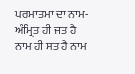ਪਰਮਾਤਮਾ ਦਾ ਨਾਮ-ਅੰਮ੍ਰਿਤ ਹੀ ਜਤ ਹੈ ਨਾਮ ਹੀ ਸਤ ਹੈ ਨਾਮ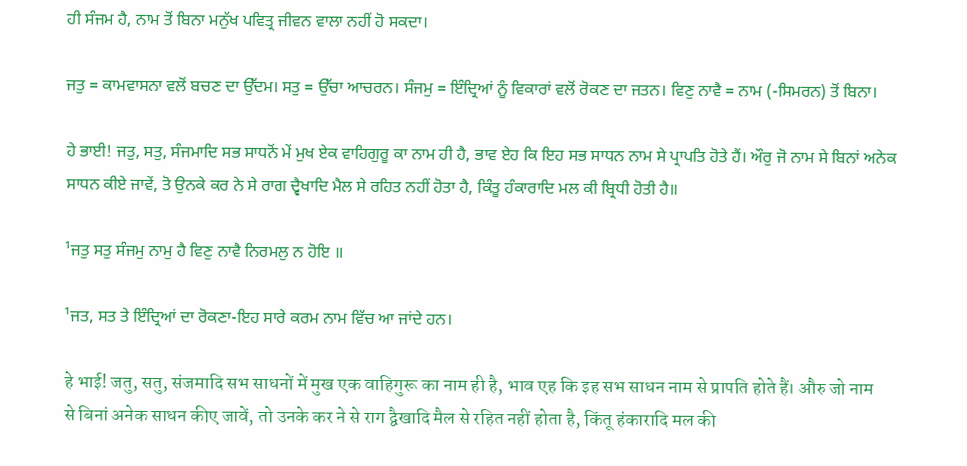ਹੀ ਸੰਜਮ ਹੈ, ਨਾਮ ਤੋਂ ਬਿਨਾ ਮਨੁੱਖ ਪਵਿਤ੍ਰ ਜੀਵਨ ਵਾਲਾ ਨਹੀਂ ਹੋ ਸਕਦਾ।

ਜਤੁ = ਕਾਮਵਾਸਨਾ ਵਲੋਂ ਬਚਣ ਦਾ ਉੱਦਮ। ਸਤੁ = ਉੱਚਾ ਆਚਰਨ। ਸੰਜਮੁ = ਇੰਦ੍ਰਿਆਂ ਨੂੰ ਵਿਕਾਰਾਂ ਵਲੋਂ ਰੋਕਣ ਦਾ ਜਤਨ। ਵਿਣੁ ਨਾਵੈ = ਨਾਮ (-ਸਿਮਰਨ) ਤੋਂ ਬਿਨਾ।

ਹੇ ਭਾਈ! ਜਤੁ, ਸਤੁ, ਸੰਜਮਾਦਿ ਸਭ ਸਾਧਨੋਂ ਮੇਂ ਮੁਖ ਏਕ ਵਾਹਿਗੁਰੂ ਕਾ ਨਾਮ ਹੀ ਹੈ, ਭਾਵ ਏਹ ਕਿ ਇਹ ਸਭ ਸਾਧਨ ਨਾਮ ਸੇ ਪ੍ਰਾਪਤਿ ਹੋਤੇ ਹੈਂ। ਔਰੁ ਜੋ ਨਾਮ ਸੇ ਬਿਨਾਂ ਅਨੇਕ ਸਾਧਨ ਕੀਏ ਜਾਵੇਂ, ਤੋ ਉਨਕੇ ਕਰ ਨੇ ਸੇ ਰਾਗ ਦ੍ਵੈਖਾਦਿ ਮੈਲ ਸੇ ਰਹਿਤ ਨਹੀਂ ਹੋਤਾ ਹੈ, ਕਿੰਤੂ ਹੰਕਾਰਾਦਿ ਮਲ ਕੀ ਬ੍ਰਿਧੀ ਹੋਤੀ ਹੈ॥

¹ਜਤੁ ਸਤੁ ਸੰਜਮੁ ਨਾਮੁ ਹੈ ਵਿਣੁ ਨਾਵੈ ਨਿਰਮਲੁ ਨ ਹੋਇ ॥

¹ਜਤ, ਸਤ ਤੇ ਇੰਦ੍ਰਿਆਂ ਦਾ ਰੋਕਣਾ-ਇਹ ਸਾਰੇ ਕਰਮ ਨਾਮ ਵਿੱਚ ਆ ਜਾਂਦੇ ਹਨ।

हे भाई! जतु, सतु, संजमादि सभ साधनों में मुख एक वाहिगुरू का नाम ही है, भाव एह कि इह सभ साधन नाम से प्रापति होते हैं। औरु जो नाम से बिनां अनेक साधन कीए जावें, तो उनके कर ने से राग द्वैखादि मैल से रहित नहीं होता है, किंतू हंकारादि मल की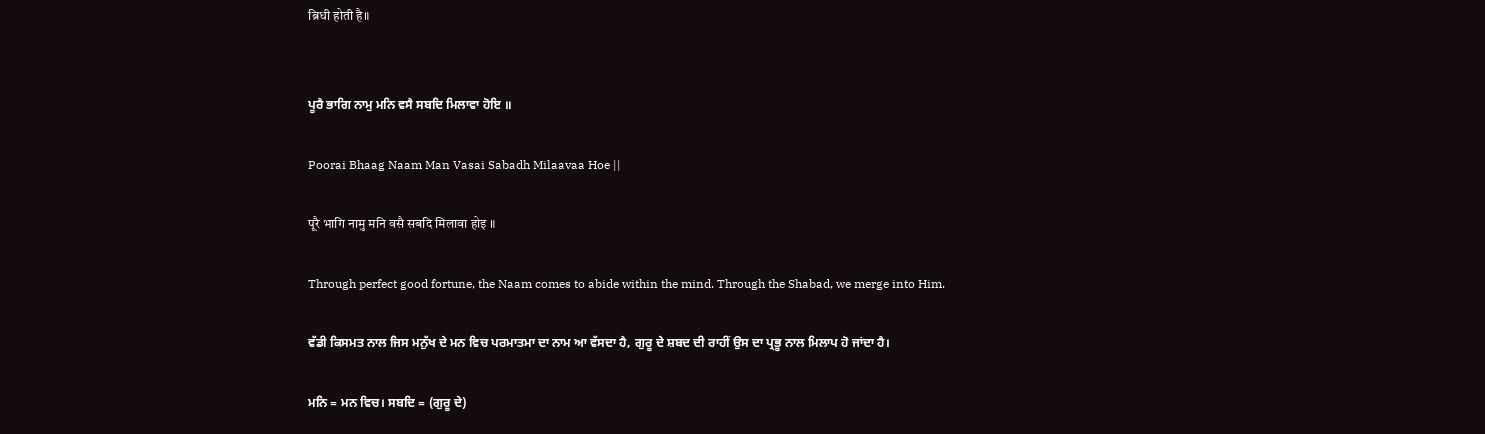ब्रिधी होती है॥


ਪੂਰੈ ਭਾਗਿ ਨਾਮੁ ਮਨਿ ਵਸੈ ਸਬਦਿ ਮਿਲਾਵਾ ਹੋਇ ॥

Poorai Bhaag Naam Man Vasai Sabadh Milaavaa Hoe ||

पूरै भागि नामु मनि वसै सबदि मिलावा होइ ॥

Through perfect good fortune, the Naam comes to abide within the mind. Through the Shabad, we merge into Him.

ਵੱਡੀ ਕਿਸਮਤ ਨਾਲ ਜਿਸ ਮਨੁੱਖ ਦੇ ਮਨ ਵਿਚ ਪਰਮਾਤਮਾ ਦਾ ਨਾਮ ਆ ਵੱਸਦਾ ਹੈ, ਗੁਰੂ ਦੇ ਸ਼ਬਦ ਦੀ ਰਾਹੀਂ ਉਸ ਦਾ ਪ੍ਰਭੂ ਨਾਲ ਮਿਲਾਪ ਹੋ ਜਾਂਦਾ ਹੈ।

ਮਨਿ = ਮਨ ਵਿਚ। ਸਬਦਿ = (ਗੁਰੂ ਦੇ)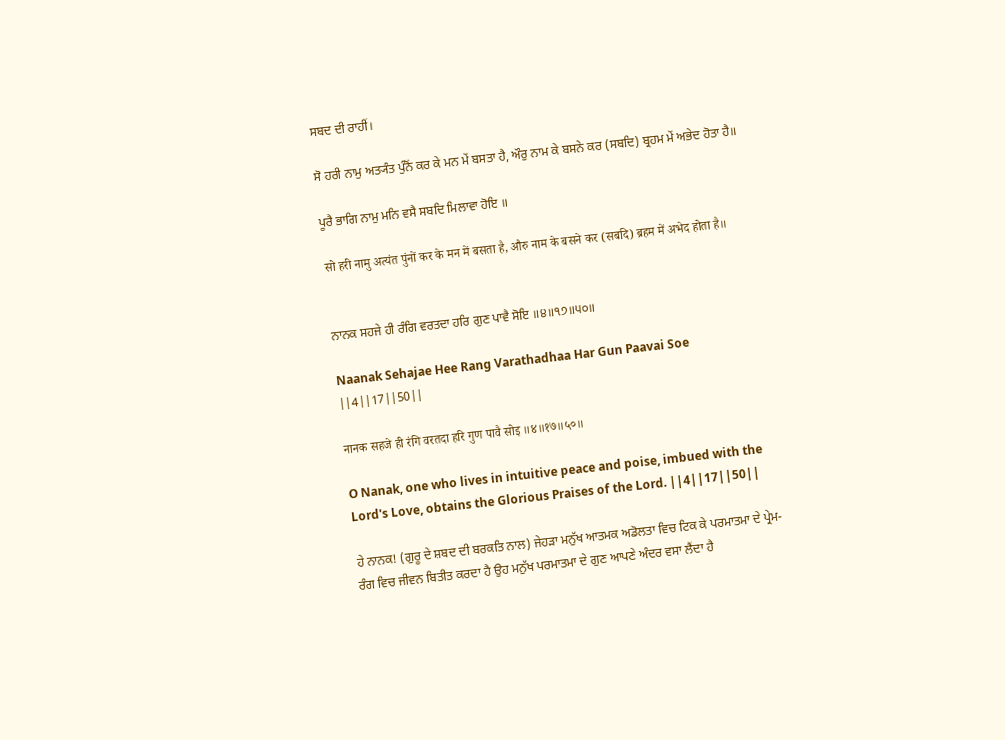ਸਬਦ ਦੀ ਰਾਹੀਂ।

ਸੋ ਹਰੀ ਨਾਮੁ ਅਤ੍ਯੰਤ ਪੁੰਨੋਂ ਕਰ ਕੇ ਮਨ ਮੇਂ ਬਸਤਾ ਹੈ, ਔਰੁ ਨਾਮ ਕੇ ਬਸਨੇ ਕਰ (ਸਬਦਿ) ਬ੍ਰਹਮ ਮੇਂ ਅਭੇਦ ਹੋਤਾ ਹੈ॥

ਪੂਰੈ ਭਾਗਿ ਨਾਮੁ ਮਨਿ ਵਸੈ ਸਬਦਿ ਮਿਲਾਵਾ ਹੋਇ ॥

सो हरी नामु अत्यंत पुंनों कर के मन में बसता है, औरु नाम के बसने कर (सबदि) ब्रहम में अभेद होता है॥


ਨਾਨਕ ਸਹਜੇ ਹੀ ਰੰਗਿ ਵਰਤਦਾ ਹਰਿ ਗੁਣ ਪਾਵੈ ਸੋਇ ॥੪॥੧੭॥੫੦॥

Naanak Sehajae Hee Rang Varathadhaa Har Gun Paavai Soe ||4||17||50||

नानक सहजे ही रंगि वरतदा हरि गुण पावै सोइ ॥४॥१७॥५०॥

O Nanak, one who lives in intuitive peace and poise, imbued with the Lord's Love, obtains the Glorious Praises of the Lord. ||4||17||50||

ਹੇ ਨਾਨਕ! (ਗੁਰੂ ਦੇ ਸ਼ਬਦ ਦੀ ਬਰਕਤਿ ਨਾਲ) ਜੇਹੜਾ ਮਨੁੱਖ ਆਤਮਕ ਅਡੋਲਤਾ ਵਿਚ ਟਿਕ ਕੇ ਪਰਮਾਤਮਾ ਦੇ ਪ੍ਰੇਮ-ਰੰਗ ਵਿਚ ਜੀਵਨ ਬਿਤੀਤ ਕਰਦਾ ਹੈ ਉਹ ਮਨੁੱਖ ਪਰਮਾਤਮਾ ਦੇ ਗੁਣ ਆਪਣੇ ਅੰਦਰ ਵਸਾ ਲੈਂਦਾ ਹੈ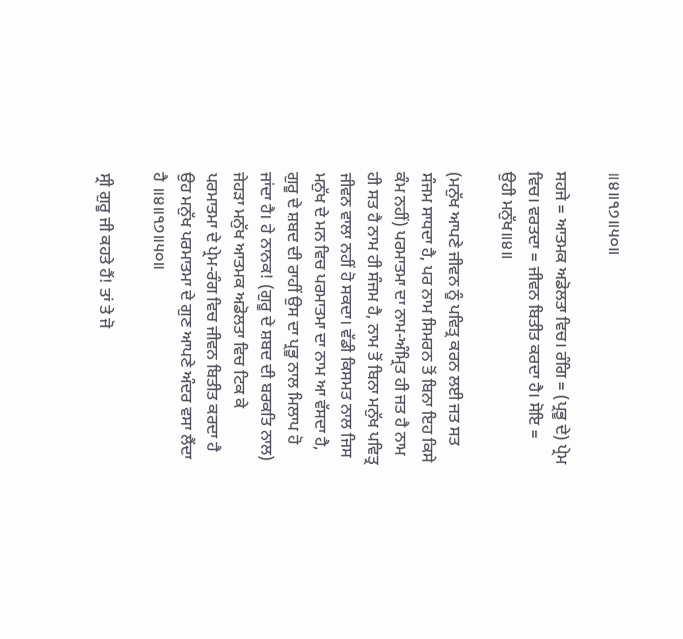॥੪॥੧੭॥੫੦॥

ਸਹਜੇ = ਆਤਮਕ ਅਡੋਲਤਾ ਵਿਚ। ਰੰਗਿ = (ਪ੍ਰਭੂ ਦੇ) ਪ੍ਰੇਮ ਵਿਚ। ਵਰਤਦਾ = ਜੀਵਨ ਬਿਤੀਤ ਕਰਦਾ ਹੈ। ਸੋਇ = ਉਹੀ ਮਨੁੱਖ॥੪॥

(ਮਨੁੱਖ ਆਪਣੇ ਜੀਵਨ ਨੂੰ ਪਵਿਤ੍ਰ ਕਰਨ ਲਈ ਜਤ ਸਤ ਸੰਜਮ ਸਾਧਦਾ ਹੈ, ਪਰ ਨਾਮ ਸਿਮਰਨ ਤੋਂ ਬਿਨਾ ਇਹ ਕਿਸੇ ਕੰਮ ਨਹੀਂ) ਪਰਮਾਤਮਾ ਦਾ ਨਾਮ-ਅੰਮ੍ਰਿਤ ਹੀ ਜਤ ਹੈ ਨਾਮ ਹੀ ਸਤ ਹੈ ਨਾਮ ਹੀ ਸੰਜਮ ਹੈ, ਨਾਮ ਤੋਂ ਬਿਨਾ ਮਨੁੱਖ ਪਵਿਤ੍ਰ ਜੀਵਨ ਵਾਲਾ ਨਹੀਂ ਹੋ ਸਕਦਾ। ਵੱਡੀ ਕਿਸਮਤ ਨਾਲ ਜਿਸ ਮਨੁੱਖ ਦੇ ਮਨ ਵਿਚ ਪਰਮਾਤਮਾ ਦਾ ਨਾਮ ਆ ਵੱਸਦਾ ਹੈ, ਗੁਰੂ ਦੇ ਸ਼ਬਦ ਦੀ ਰਾਹੀਂ ਉਸ ਦਾ ਪ੍ਰਭੂ ਨਾਲ ਮਿਲਾਪ ਹੋ ਜਾਂਦਾ ਹੈ। ਹੇ ਨਾਨਕ! (ਗੁਰੂ ਦੇ ਸ਼ਬਦ ਦੀ ਬਰਕਤਿ ਨਾਲ) ਜੇਹੜਾ ਮਨੁੱਖ ਆਤਮਕ ਅਡੋਲਤਾ ਵਿਚ ਟਿਕ ਕੇ ਪਰਮਾਤਮਾ ਦੇ ਪ੍ਰੇਮ-ਰੰਗ ਵਿਚ ਜੀਵਨ ਬਿਤੀਤ ਕਰਦਾ ਹੈ ਉਹ ਮਨੁੱਖ ਪਰਮਾਤਮਾ ਦੇ ਗੁਣ ਆਪਣੇ ਅੰਦਰ ਵਸਾ ਲੈਂਦਾ ਹੈ ॥੪॥੧੭॥੫੦॥

ਸ੍ਰੀ ਗੁਰੂ ਜੀ ਕਹਤੇ ਹੈਂ! ਤਾਂ ਤੇ ਜੋ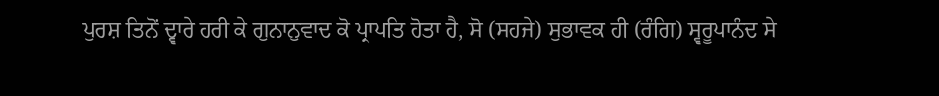ਪੁਰਸ਼ ਤਿਨੋਂ ਦ੍ਵਾਰੇ ਹਰੀ ਕੇ ਗੁਨਾਨੁਵਾਦ ਕੋ ਪ੍ਰਾਪਤਿ ਹੋਤਾ ਹੈ, ਸੋ (ਸਹਜੇ) ਸੁਭਾਵਕ ਹੀ (ਰੰਗਿ) ਸ੍ਵਰੂਪਾਨੰਦ ਸੇ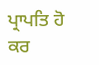ਪ੍ਰਾਪਤਿ ਹੋ ਕਰ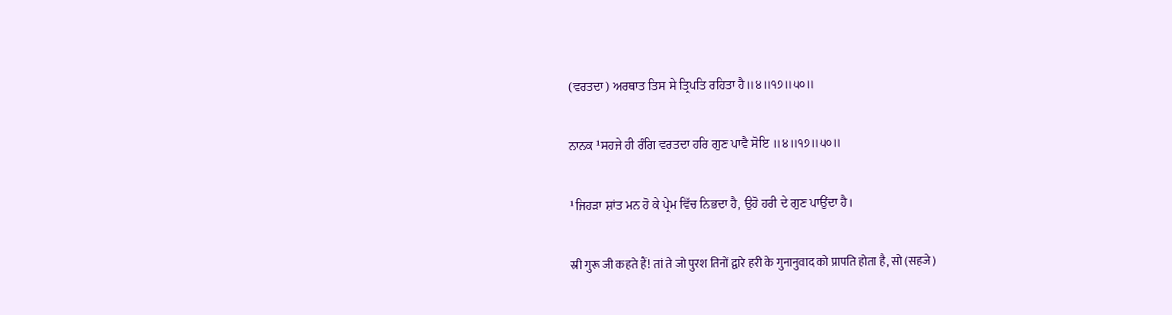(ਵਰਤਦਾ) ਅਰਥਾਤ ਤਿਸ ਸੇ ਤ੍ਰਿਪਤਿ ਰਹਿਤਾ ਹੈ॥੪॥੧੭॥੫੦॥

ਨਾਨਕ ¹ਸਹਜੇ ਹੀ ਰੰਗਿ ਵਰਤਦਾ ਹਰਿ ਗੁਣ ਪਾਵੈ ਸੋਇ ॥੪॥੧੭॥੫੦॥

¹ਜਿਹੜਾ ਸ਼ਾਂਤ ਮਨ ਹੋ ਕੇ ਪ੍ਰੇਮ ਵਿੱਚ ਨਿਭਦਾ ਹੈ, ਉਹੋ ਹਰੀ ਦੇ ਗੁਣ ਪਾਉਂਦਾ ਹੈ।

स्री गुरू जी कहते हैं! तां ते जो पुरश तिनों द्वारे हरी के गुनानुवाद को प्रापति होता है, सो (सहजे)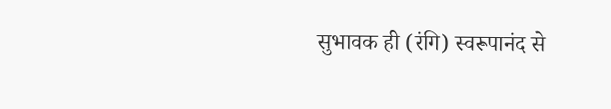सुभावक ही (रंगि) स्वरूपानंद से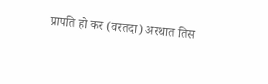प्रापति हो कर (वरतदा) अरथात तिस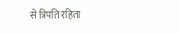से त्रिपति रहिता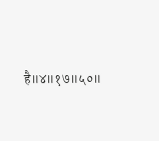है॥४॥१७॥५०॥